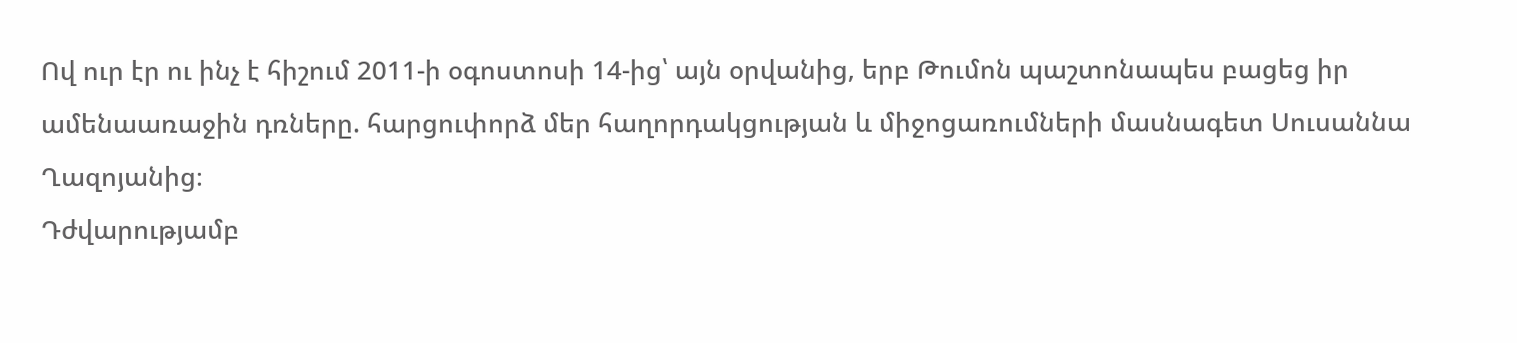Ով ուր էր ու ինչ է հիշում 2011-ի օգոստոսի 14-ից՝ այն օրվանից, երբ Թումոն պաշտոնապես բացեց իր ամենաառաջին դռները. հարցուփորձ մեր հաղորդակցության և միջոցառումների մասնագետ Սուսաննա Ղազոյանից։
Դժվարությամբ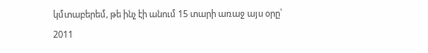կմտաբերեմ, թե ինչ էի անում 15 տարի առաջ այս օրը՝ 2011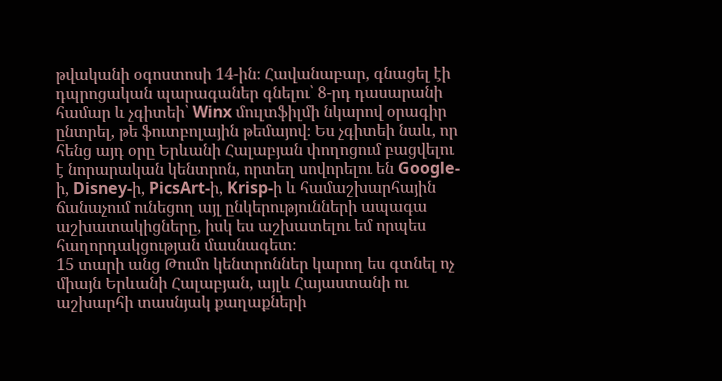թվականի օգոստոսի 14-ին։ Հավանաբար, գնացել էի դպրոցական պարագաներ գնելու՝ 8-րդ դասարանի համար և չգիտեի՝ Winx մուլտֆիլմի նկարով օրագիր ընտրել, թե ֆուտբոլային թեմայով։ Ես չգիտեի նաև, որ հենց այդ օրը Երևանի Հալաբյան փողոցում բացվելու է նորարական կենտրոն, որտեղ սովորելու են Google-ի, Disney-ի, PicsArt-ի, Krisp-ի և համաշխարհային ճանաչում ունեցող այլ ընկերությունների ապագա աշխատակիցները, իսկ ես աշխատելու եմ որպես հաղորդակցության մասնագետ։
15 տարի անց Թումո կենտրոններ կարող ես գտնել ոչ միայն Երևանի Հալաբյան, այլև Հայաստանի ու աշխարհի տասնյակ քաղաքների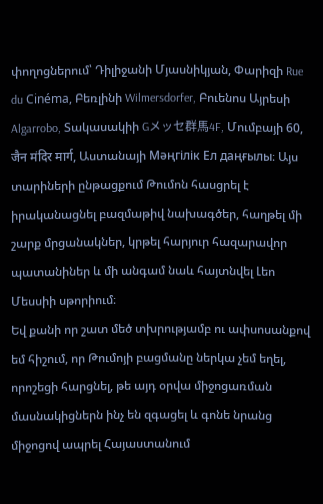փողոցներում՝ Դիլիջանի Մյասնիկյան, Փարիզի Rue du Cinéma, Բեռլինի Wilmersdorfer, Բուենոս Այրեսի Algarrobo, Տակասակիի Gメッセ群馬4F, Մումբայի 60, जैन मंदिर मार्ग, Աստանայի Мәңгілік Ел даңғылы։ Այս տարիների ընթացքում Թումոն հասցրել է իրականացնել բազմաթիվ նախագծեր, հաղթել մի շարք մրցանակներ, կրթել հարյուր հազարավոր պատանիներ և մի անգամ նաև հայտնվել Լեո Մեսսիի սթորիում։
Եվ քանի որ շատ մեծ տխրությամբ ու ափսոսանքով եմ հիշում, որ Թումոյի բացմանը ներկա չեմ եղել, որոշեցի հարցնել, թե այդ օրվա միջոցառման մասնակիցներն ինչ են զգացել և գոնե նրանց միջոցով ապրել Հայաստանում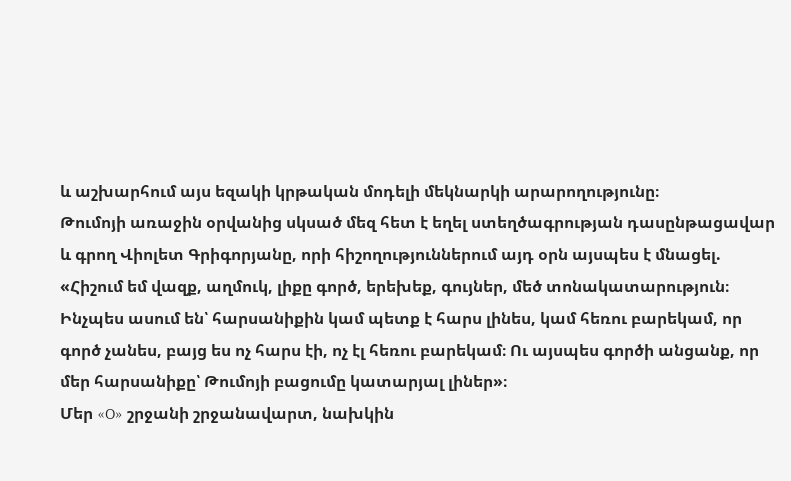և աշխարհում այս եզակի կրթական մոդելի մեկնարկի արարողությունը։
Թումոյի առաջին օրվանից սկսած մեզ հետ է եղել ստեղծագրության դասընթացավար և գրող Վիոլետ Գրիգորյանը, որի հիշողություններում այդ օրն այսպես է մնացել.
«Հիշում եմ վազք, աղմուկ, լիքը գործ, երեխեք, գույներ, մեծ տոնակատարություն։ Ինչպես ասում են՝ հարսանիքին կամ պետք է հարս լինես, կամ հեռու բարեկամ, որ գործ չանես, բայց ես ոչ հարս էի, ոչ էլ հեռու բարեկամ։ Ու այսպես գործի անցանք, որ մեր հարսանիքը՝ Թումոյի բացումը կատարյալ լիներ»։
Մեր «O» շրջանի շրջանավարտ, նախկին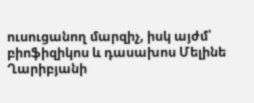ուսուցանող մարզիչ, իսկ այժմ՝ բիոֆիզիկոս և դասախոս Մելինե Ղարիբյանի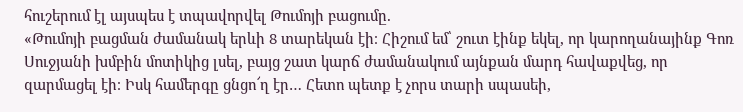հուշերում էլ այսպես է տպավորվել Թումոյի բացումը.
«Թումոյի բացման ժամանակ երևի 8 տարեկան էի։ Հիշում եմ՝ շուտ էինք եկել, որ կարողանայինք Գոռ Սուջյանի խմբին մոտիկից լսել, բայց շատ կարճ ժամանակում այնքան մարդ հավաքվեց, որ զարմացել էի։ Իսկ համերգը ցնցո՜ղ էր… Հետո պետք է չորս տարի սպասեի,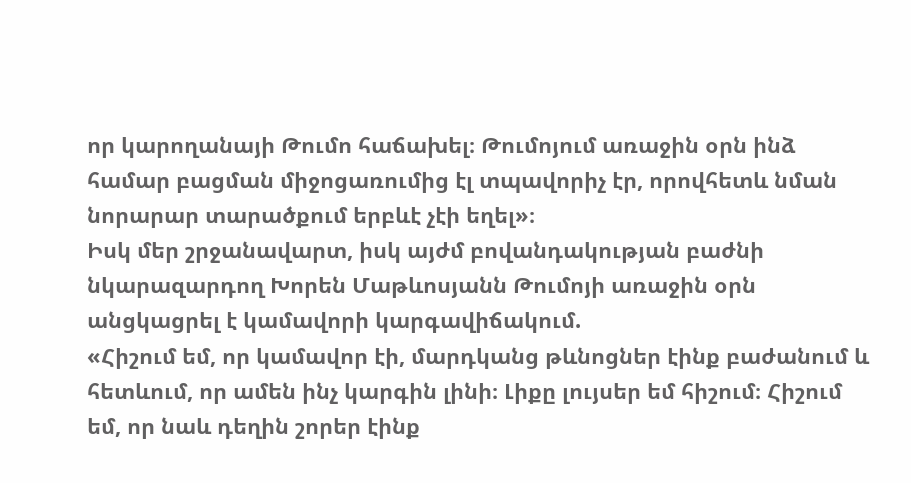որ կարողանայի Թումո հաճախել։ Թումոյում առաջին օրն ինձ համար բացման միջոցառումից էլ տպավորիչ էր, որովհետև նման նորարար տարածքում երբևէ չէի եղել»։
Իսկ մեր շրջանավարտ, իսկ այժմ բովանդակության բաժնի նկարազարդող Խորեն Մաթևոսյանն Թումոյի առաջին օրն անցկացրել է կամավորի կարգավիճակում.
«Հիշում եմ, որ կամավոր էի, մարդկանց թևնոցներ էինք բաժանում և հետևում, որ ամեն ինչ կարգին լինի։ Լիքը լույսեր եմ հիշում։ Հիշում եմ, որ նաև դեղին շորեր էինք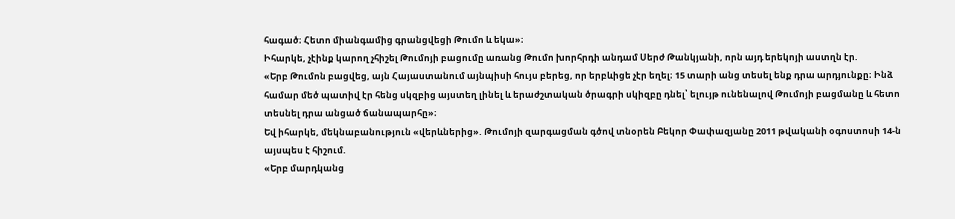հագած։ Հետո միանգամից գրանցվեցի Թումո և եկա»։
Իհարկե, չէինք կարող չհիշել Թումոյի բացումը առանց Թումո խորհրդի անդամ Սերժ Թանկյանի, որն այդ երեկոյի աստղն էր.
«Երբ Թումոն բացվեց, այն Հայաստանում այնպիսի հույս բերեց, որ երբևիցե չէր եղել։ 15 տարի անց տեսել ենք դրա արդյունքը։ Ինձ համար մեծ պատիվ էր հենց սկզբից այստեղ լինել և երաժշտական ծրագրի սկիզբը դնել՝ ելույթ ունենալով Թումոյի բացմանը և հետո տեսնել դրա անցած ճանապարհը»։
Եվ իհարկե, մեկնաբանություն «վերևներից». Թումոյի զարգացման գծով տնօրեն Բեկոր Փափազյանը 2011 թվականի օգոստոսի 14-ն այսպես է հիշում.
«Երբ մարդկանց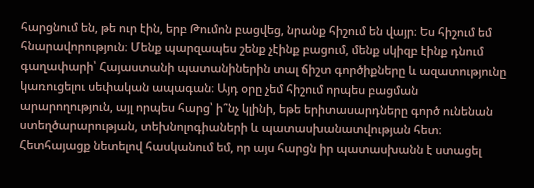հարցնում են, թե ուր էին, երբ Թումոն բացվեց, նրանք հիշում են վայր։ Ես հիշում եմ հնարավորություն։ Մենք պարզապես շենք չէինք բացում, մենք սկիզբ էինք դնում գաղափարի՝ Հայաստանի պատանիներին տալ ճիշտ գործիքները և ազատությունը կառուցելու սեփական ապագան։ Այդ օրը չեմ հիշում որպես բացման արարողություն, այլ որպես հարց՝ ի՞նչ կլինի, եթե երիտասարդները գործ ունենան ստեղծարարության, տեխնոլոգիաների և պատասխանատվության հետ։ Հետհայացք նետելով հասկանում եմ, որ այս հարցն իր պատասխանն է ստացել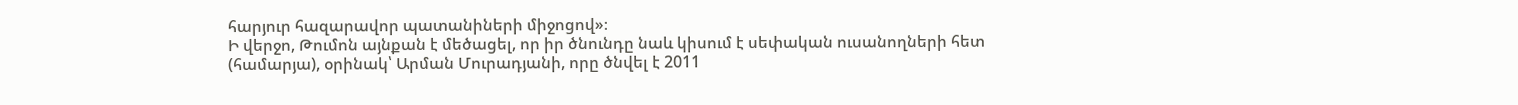հարյուր հազարավոր պատանիների միջոցով»։
Ի վերջո, Թումոն այնքան է մեծացել, որ իր ծնունդը նաև կիսում է սեփական ուսանողների հետ (համարյա), օրինակ՝ Արման Մուրադյանի, որը ծնվել է 2011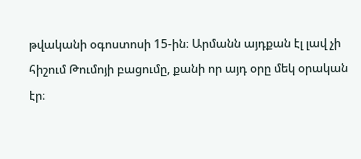թվականի օգոստոսի 15-ին։ Արմանն այդքան էլ լավ չի հիշում Թումոյի բացումը, քանի որ այդ օրը մեկ օրական էր։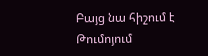Բայց նա հիշում է Թումոյում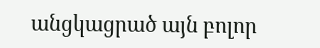անցկացրած այն բոլոր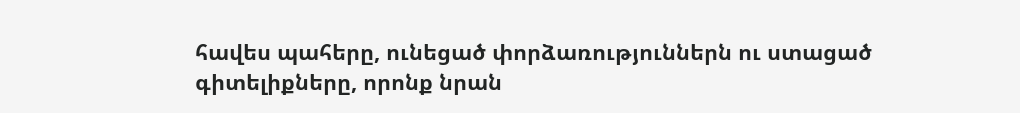հավես պահերը, ունեցած փորձառություններն ու ստացած գիտելիքները, որոնք նրան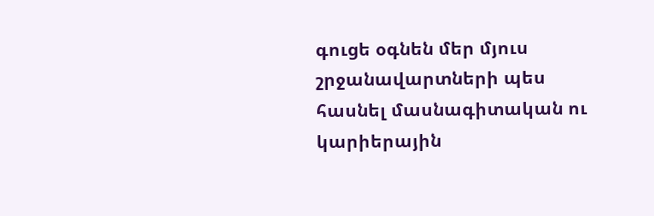գուցե օգնեն մեր մյուս շրջանավարտների պես հասնել մասնագիտական ու կարիերային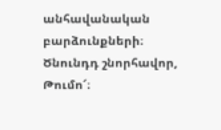անհավանական բարձունքների։
Ծնունդդ շնորհավոր, Թումո՜։